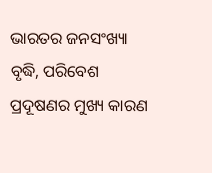ଭାରତର ଜନସଂଖ୍ୟା ବୃଦ୍ଧି, ପରିବେଶ ପ୍ରଦୂଷଣର ମୁଖ୍ୟ କାରଣ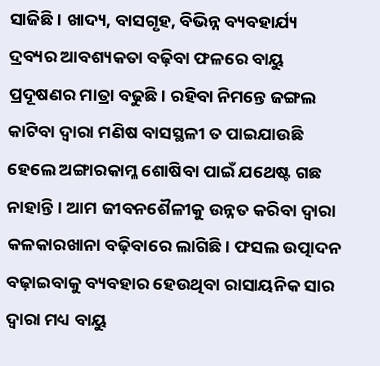ସାଜିଛି। ଖାଦ୍ୟ, ବାସଗୃହ, ବିଭିନ୍ନ ବ୍ୟବହାର୍ଯ୍ୟ ଦ୍ରବ୍ୟର ଆବଶ୍ୟକତା ବଢ଼ିବା ଫଳରେ ବାୟୁ ପ୍ରଦୂଷଣର ମାତ୍ରା ବଢୁଛି। ରହିବା ନିମନ୍ତେ ଜଙ୍ଗଲ କାଟିବା ଦ୍ବାରା ମଣିଷ ବାସସ୍ଥଳୀ ତ ପାଇଯାଉଛି ହେଲେ ଅଙ୍ଗାରକାମ୍ଳ ଶୋଷିବା ପାଇଁ ଯଥେଷ୍ଟ ଗଛ ନାହାନ୍ତି। ଆମ ଜୀବନଶୈଳୀକୁ ଉନ୍ନତ କରିବା ଦ୍ବାରା କଳକାରଖାନା ବଢ଼ିବାରେ ଲାଗିଛି। ଫସଲ ଉତ୍ପାଦନ ବଢ଼ାଇବାକୁ ବ୍ୟବହାର ହେଉଥିବା ରାସାୟନିକ ସାର ଦ୍ବାରା ମଧ୍ୟ ବାୟୁ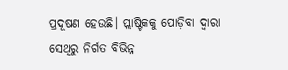ପ୍ରଦୂଷଣ ହେଉଛି। ପ୍ଲାଷ୍ଟିକକୁ ପୋଡ଼ିବା ଦ୍ବାରା ସେଥିରୁ ନିର୍ଗତ ବିଭିନ୍ନ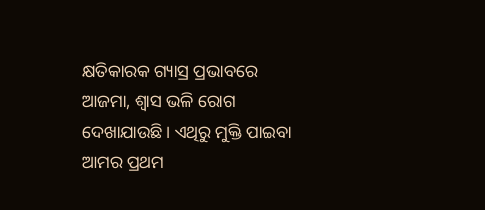କ୍ଷତିକାରକ ଗ୍ୟାସ୍ର ପ୍ରଭାବରେ ଆଜମା, ଶ୍ୱାସ ଭଳି ରୋଗ ଦେଖାଯାଉଛି। ଏଥିରୁ ମୁକ୍ତି ପାଇବା ଆମର ପ୍ରଥମ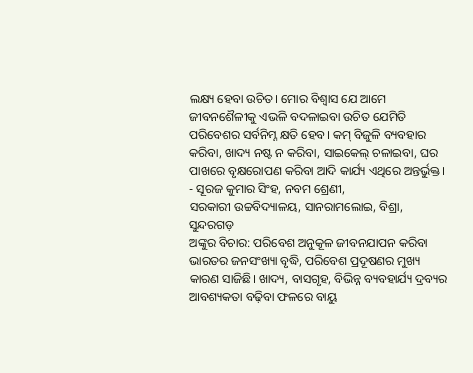ଲକ୍ଷ୍ୟ ହେବା ଉଚିତ। ମୋର ବିଶ୍ବାସ ଯେ ଆମେ ଜୀବନଶୈଳୀକୁ ଏଭଳି ବଦଳାଇବା ଉଚିତ ଯେମିତି ପରିବେଶର ସର୍ବନିମ୍ନ କ୍ଷତି ହେବ। କମ୍ ବିଜୁଳି ବ୍ୟବହାର କରିବା, ଖାଦ୍ୟ ନଷ୍ଟ ନ କରିବା, ସାଇକେଲ୍ ଚଳାଇବା, ଘର ପାଖରେ ବୃକ୍ଷରୋପଣ କରିବା ଆଦି କାର୍ଯ୍ୟ ଏଥିରେ ଅନ୍ତର୍ଭୁକ୍ତ।
- ସୂରଜ କୁମାର ସିଂହ, ନବମ ଶ୍ରେଣୀ,
ସରକାରୀ ଉଚ୍ଚବିଦ୍ୟାଳୟ, ସାନରାମଲୋଇ, ବିଶ୍ରା, ସୁନ୍ଦରଗଡ଼
ଅଙ୍କୁର ବିଚାର: ପରିବେଶ ଅନୁକୂଳ ଜୀବନଯାପନ କରିବା
ଭାରତର ଜନସଂଖ୍ୟା ବୃଦ୍ଧି, ପରିବେଶ ପ୍ରଦୂଷଣର ମୁଖ୍ୟ କାରଣ ସାଜିଛି। ଖାଦ୍ୟ, ବାସଗୃହ, ବିଭିନ୍ନ ବ୍ୟବହାର୍ଯ୍ୟ ଦ୍ରବ୍ୟର ଆବଶ୍ୟକତା ବଢ଼ିବା ଫଳରେ ବାୟୁ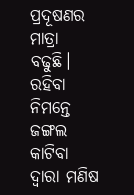ପ୍ରଦୂଷଣର ମାତ୍ରା ବଢୁଛି। ରହିବା ନିମନ୍ତେ ଜଙ୍ଗଲ କାଟିବା ଦ୍ବାରା ମଣିଷ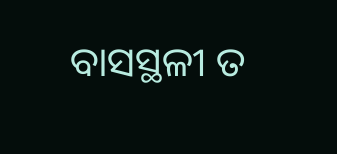ବାସସ୍ଥଳୀ ତ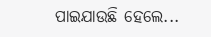ପାଇଯାଉଛି ହେଲେ...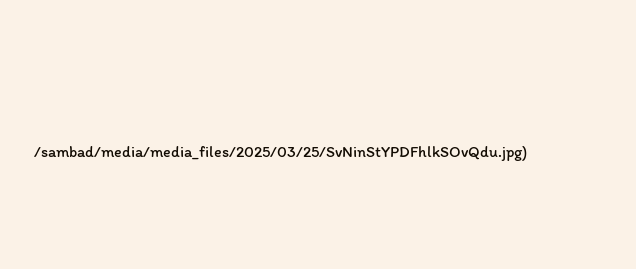/sambad/media/media_files/2025/03/25/SvNinStYPDFhlkSOvQdu.jpg)